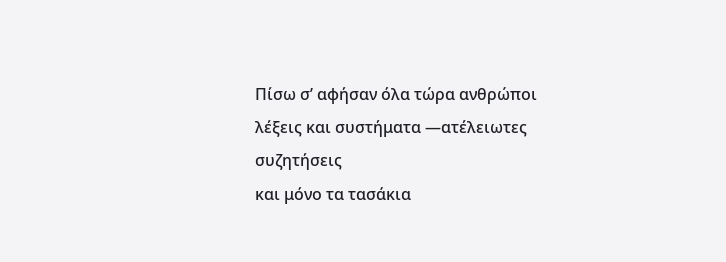Πίσω σ’ αφήσαν όλα τώρα ανθρώποι λέξεις και συστήματα —ατέλειωτες συζητήσεις
και μόνο τα τασάκια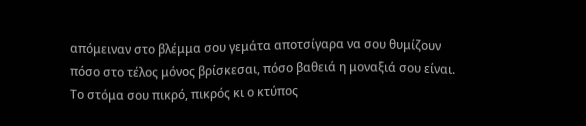απόμειναν στο βλέμμα σου γεμάτα αποτσίγαρα να σου θυμίζουν
πόσο στο τέλος μόνος βρίσκεσαι, πόσο βαθειά η μοναξιά σου είναι.
Το στόμα σου πικρό, πικρός κι ο κτύπος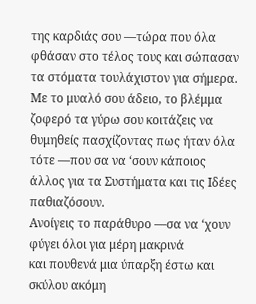της καρδιάς σου —τώρα που όλα φθάσαν στο τέλος τους και σώπασαν τα στόματα τουλάχιστον για σήμερα.
Με το μυαλό σου άδειο, το βλέμμα ζοφερό τα γύρω σου κοιτάζεις να θυμηθείς πασχίζοντας πως ήταν όλα τότε —που σα να ‘σουν κάποιος άλλος για τα Συστήματα και τις Ιδέες παθιαζόσουν.
Ανοίγεις το παράθυρο —σα να ‘χουν φύγει όλοι για μέρη μακρινά
και πουθενά μια ύπαρξη έστω και σκύλου ακόμη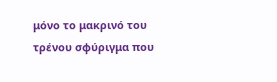μόνο το μακρινό του τρένου σφύριγμα που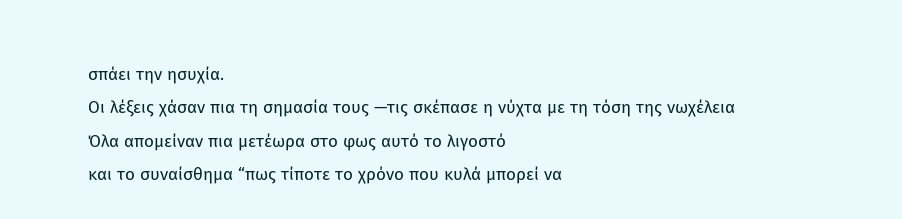σπάει την ησυχία.
Οι λέξεις χάσαν πια τη σημασία τους —τις σκέπασε η νύχτα με τη τόση της νωχέλεια
Όλα απομείναν πια μετέωρα στο φως αυτό το λιγοστό
και το συναίσθημα “πως τίποτε το χρόνο που κυλά μπορεί να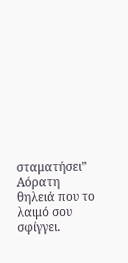σταματήσει”
Αόρατη θηλειά που το λαιμό σου σφίγγει.